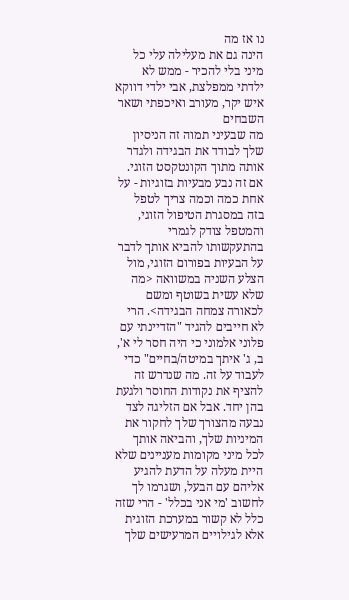נו אז מה
הינה גם את מעלילה עלי כל מיני בלי להכיר - ממש לא ילדתי ממפלצת, אבי ילדי דווקא איש יקר, מעורב ואיכפתי ושאר השבחים
מה שבעיני תמוה זה הניסיון שלך לבודד את הבגידה ולגדר אותה מתוך הקונטקסט הזוגי. אם זה נבע מבעיות בזוגיות - על אחת כמה וכמה צריך לטפל בזה במסגרת הטיפול הזוגי, והמטפל צודק לגמרי בהתעקשותו להביא אותך לדבר על הבעיות בפורום הזוגי, מול הצלע השניה במשוואה <מה שלא עשית בשוטף ומשם לכאורה צמחה הבגידה>. הרי לא חייבים להגיד "הזדיינתי עם פלוני אלמוני כי היה חסר לי א', ב, ג' איתך במיטה/בחיים" כדי לעבוד על זה. מה שנדרש זה להציף את נקודות החוסר ולגעת בהן יחד. אבל אם הזליגה לצד נבעה מהצורך שלך לחקור את המיניות שלך, והביאה אותך לכל מיני מקומות מעניינים שלא היית מעלה על הדעת להגיע אליהם עם הבעל, ושגרמו לך לחשוב 'מי אני בכלל' - הרי שזה כלל לא קשור במערכת הזוגית אלא לגילויים המרעישים שלך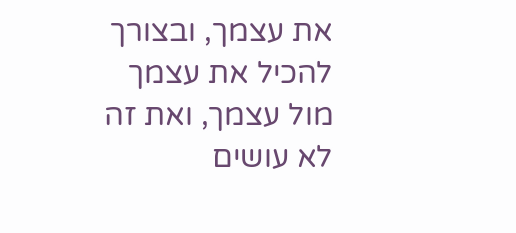את עצמך, ובצורך להכיל את עצמך מול עצמך, ואת זה לא עושים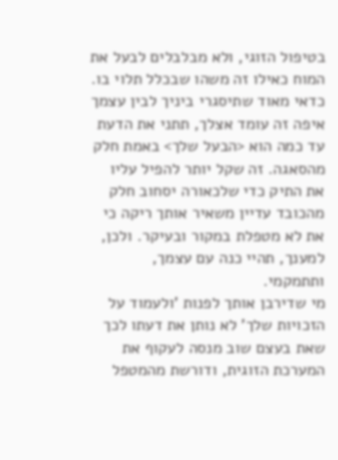בטיפול הזוגי, ולא מבלבלים לבעל את המוח כאילו זה משהו שבכלל תלוי בו.
כדאי מאוד שתיסגרי ביניך לבין עצמך איפה זה עומד אצלך, תתני את הדעת עד כמה הוא <הבעל שלך> באמת חלק מהסאגה. זה שקל יותר להפיל עליו את התיק כדי שלכאורה יסחוב חלק מהכובד עדיין משאיר אותך ריקה כי את לא מטפלת במקור ובעיקר. ולכן, למענך, תהיי כנה עם עצמך, ותתמקמי.
מי שדירבן אותך לפנות 'ולעמוד על הזכויות שלך' לא נותן את דעתו לכך שאת בעצם שוב מנסה לעקוף את המערכת הזוגית, ודורשת מהמטפל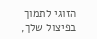הזוגי לתמוך בפיצול שלך,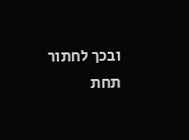ובכך לחתור תחת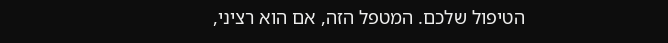הטיפול שלכם. המטפל הזה, אם הוא רציני,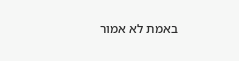באמת לא אמור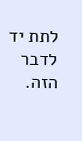לתת יד לדבר הזה.